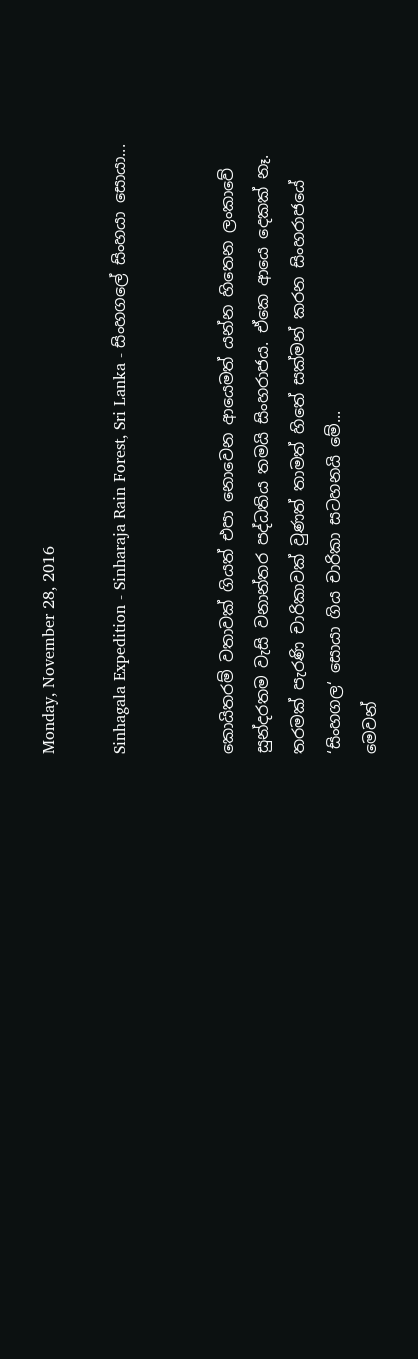Monday, November 28, 2016

Sinhagala Expedition - Sinharaja Rain Forest, Sri Lanka - සිංහගලේ සිංහයා සොයා...


කොයිතරම් වතාවක් ගියත් එපා නොවෙන ආයෙමත් යන්න හිතෙන ලංකාවේ සුන්දරතම වැසි වනාන්තර පද්ධතිය තමයි සිංහරාජය. ඒකෙ ආයෙ දෙකක් නෑ. තරමක් පැරණි චාරිකාවක් වුණත් තාමත් හිතේ සක්මන් කරන සිංහරාජයේ ‘සිංහගල‘ සොයා ගිය චාරිකා සටහනයි මේ...
මෙවන්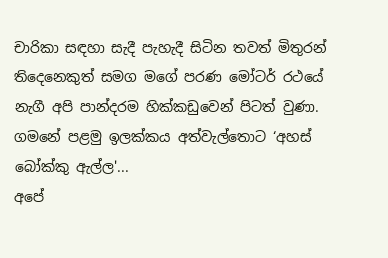චාරිකා සඳහා සැදී පැහැදී සිටින තවත් මිතුරන් තිදෙනෙකුත් සමග මගේ පරණ මෝටර් රථයේ නැගී අපි පාන්දරම හික්කඩුවෙන් පිටත් වුණා. ගමනේ පළමු ඉලක්කය අත්වැල්තොට ‘අහස් බෝක්කු ඇල්ල'...
අපේ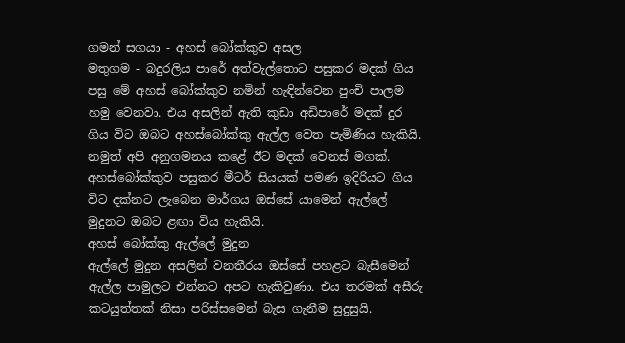ගමන් සගයා - අහස් බෝක්කුව අසල
මතුගම - බදුරලිය පාරේ අත්වැල්තොට පසුකර මදක් ගිය පසු මේ අහස් බෝක්කුව නමින් හැඳින්වෙන පුංචි පාලම හමු වෙනවා. එය අසලින් ඇති කුඩා අඩිපාරේ මදක් දුර ගිය විට ඔබට අහස්බෝක්කු ඇල්ල වෙත පැමිණිය හැකියි. නමුත් අපි අනුගමනය කළේ ඊට මදක් වෙනස් මගක්. අහස්බෝක්කුව පසුකර මීටර් සියයක් පමණ ඉදිරියට ගිය විට දක්නට ලැබෙන මාර්ගය ඔස්සේ යාමෙන් ඇල්ලේ මුදුනට ඔබට ළඟා විය හැකියි.
අහස් බෝක්කු ඇල්ලේ මුදුන
ඇල්ලේ මුදුන අසලින් වනතීරය ඔස්සේ පහළට බැසීමෙන් ඇල්ල පාමුලට එන්නට අපට හැකිවුණා. එය තරමක් අසීරු කටයුත්තක් නිසා පරිස්සමෙන් බැස ගැනීම සුදුසුයි.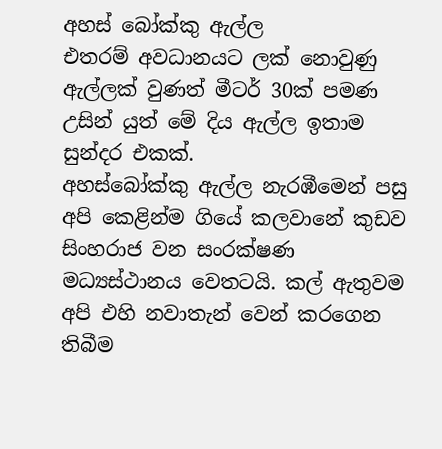අහස් බෝක්කු ඇල්ල
එතරම් අවධානයට ලක් නොවුණු ඇල්ලක් වුණත් මීටර් 30ක් පමණ උසින් යුත් මේ දිය ඇල්ල ඉතාම සුන්දර එකක්.
අහස්බෝක්කු ඇල්ල නැරඹීමෙන් පසු අපි කෙළින්ම ගියේ කලවානේ කුඩව සිංහරාජ වන සංරක්ෂණ මධ්‍යස්ථානය වෙතටයි. කල් ඇතුවම අපි එහි නවාතැන් වෙන් කරගෙන තිබීම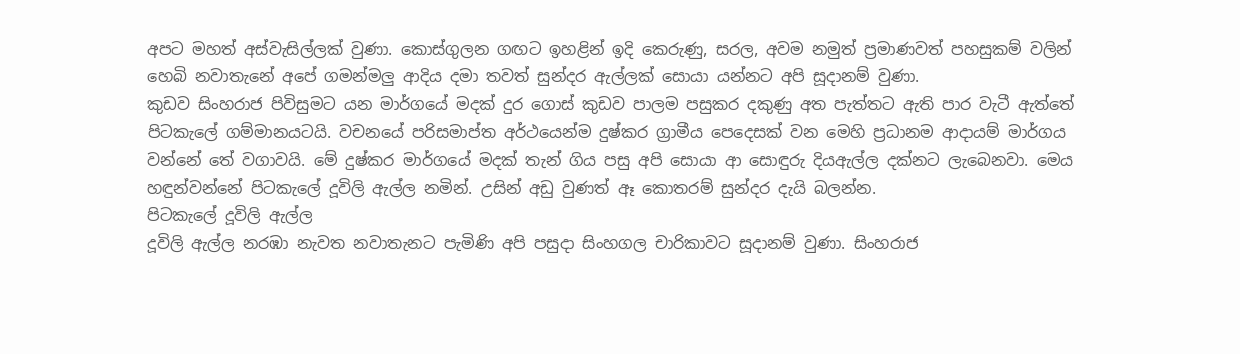අපට මහත් අස්වැසිල්ලක් වුණා. කොස්ගුලන ගඟට ඉහළින් ඉදි කෙරුණු, සරල, අවම නමුත් ප්‍රමාණවත් පහසුකම් වලින් හෙබි නවාතැනේ අපේ ගමන්මලු ආදිය දමා තවත් සුන්දර ඇල්ලක් සොයා යන්නට අපි සූදානම් වුණා.
කුඩව සිංහරාජ පිවිසුමට යන මාර්ගයේ මදක් දුර ගොස් කුඩව පාලම පසුකර දකුණු අත පැත්තට ඇති පාර වැටී ඇත්තේ පිටකැලේ ගම්මානයටයි. වචනයේ පරිසමාප්ත අර්ථයෙන්ම දුෂ්කර ග්‍රාමීය පෙදෙසක් වන මෙහි ප්‍රධානම ආදායම් මාර්ගය වන්නේ තේ වගාවයි. මේ දුෂ්කර මාර්ගයේ මදක් තැන් ගිය පසු අපි සොයා ආ සොඳුරු දියඇල්ල දක්නට ලැබෙනවා. මෙය හඳුන්වන්නේ පිටකැලේ දූවිලි ඇල්ල නමින්. උසින් අඩු වුණත් ඈ කොතරම් සුන්දර දැයි බලන්න.
පිටකැලේ දූවිලි ඇල්ල
දූවිලි ඇල්ල නරඹා නැවත නවාතැනට පැමිණි අපි පසුදා සිංහගල චාරිකාවට සූදානම් වුණා. සිංහරාජ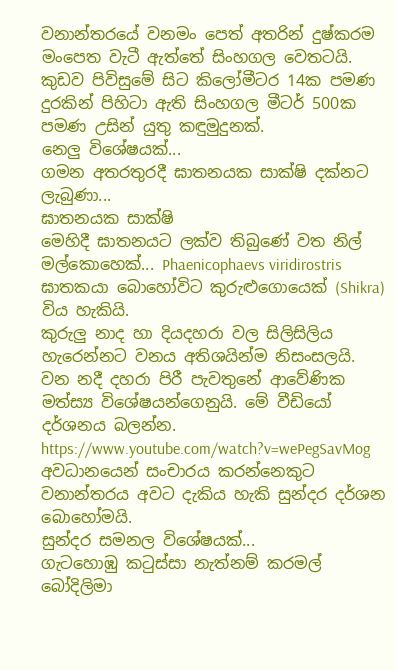වනාන්තරයේ වනමං පෙත් අතරින් දුෂ්කරම මංපෙත වැටී ඇත්තේ සිංහගල වෙතටයි. කුඩව පිවිසුමේ සිට කිලෝමීටර 14ක පමණ දුරකින් පිහිටා ඇති සිංහගල මීටර් 500ක පමණ උසින් යුතු කඳුමුදුනක්.
නෙලු විශේෂයක්...
ගමන අතරතුරදී ඝාතනයක සාක්ෂි දක්නට ලැබුණා...
ඝාතනයක සාක්ෂි
මෙහිදී ඝාතනයට ලක්ව තිබුණේ වත නිල් මල්කොහෙක්... Phaenicophaevs viridirostris ඝාතකයා බොහෝවිට කුරුළුගොයෙක් (Shikra) විය හැකියි.
කුරුලු නාද හා දියදහරා වල සිලිසිලිය හැරෙන්නට වනය අතිශයින්ම නිසංසලයි. වන නදී දහරා පිරී පැවතුනේ ආවේණික මත්ස්‍ය විශේෂයන්ගෙනුයි. මේ වීඩියෝ දර්ශනය බලන්න. https://www.youtube.com/watch?v=wePegSavMog
අවධානයෙන් සංචාරය කරන්නෙකුට වනාන්තරය අවට දැකිය හැකි සුන්දර දර්ශන බොහෝමයි.
සුන්දර සමනල විශේෂයක්...
ගැටහොඹු කටුස්සා නැත්නම් කරමල් බෝදිලිමා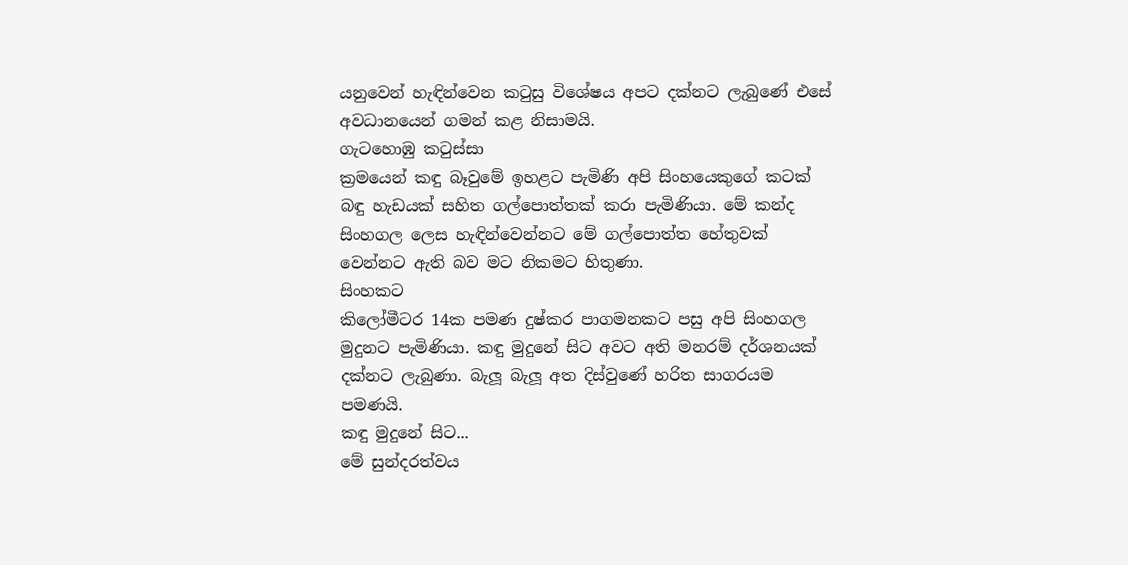යනුවෙන් හැඳින්වෙන කටුසු විශේෂය අපට දක්නට ලැබුණේ එසේ අවධානයෙන් ගමන් කළ නිසාමයි.
ගැටහොඹු කටුස්සා
ක්‍රමයෙන් කඳු බෑවුමේ ඉහළට පැමිණි අපි සිංහයෙකුගේ කටක් බඳු හැඩයක් සහිත ගල්පොත්තක් කරා පැමිණියා. මේ කන්ද සිංහගල ලෙස හැඳින්වෙන්නට මේ ගල්පොත්ත හේතුවක් වෙන්නට ඇති බව මට නිකමට හිතුණා.
සිංහකට
කිලෝමීටර 14ක පමණ දුෂ්කර පාගමනකට පසු අපි සිංහගල මුදුනට පැමිණියා. කඳු මුදුනේ සිට අවට අති මනරම් දර්ශනයක් දක්නට ලැබුණා. බැලූ බැලූ අත දිස්වුණේ හරිත සාගරයම පමණයි.
කඳු මුදුනේ සිට...
මේ සුන්දරත්වය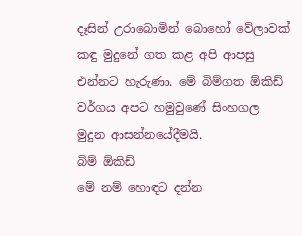දෑසින් උරාබොමින් බොහෝ වේලාවක් කඳු මුදුනේ ගත කළ අපි ආපසු එන්නට හැරුණා. මේ බිම්ගත ඕකිඩ් වර්ගය අපට හමුවුණේ සිංහගල මුදුන ආසන්නයේදීමයි.
බිම් ඕකිඩ්
මේ නම් හොඳට දන්න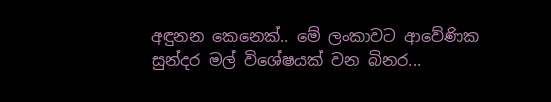අඳුනන කෙනෙක්.. මේ ලංකාවට ආවේණික සුන්දර මල් විශේෂයක් වන බිනර...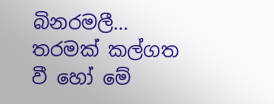බිනරමලී...
තරමක් කල්ගත වී හෝ මේ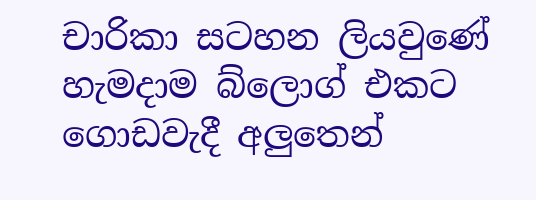චාරිකා සටහන ලියවුණේ හැමදාම බ්ලොග් එකට ගොඩවැදී අලුතෙන්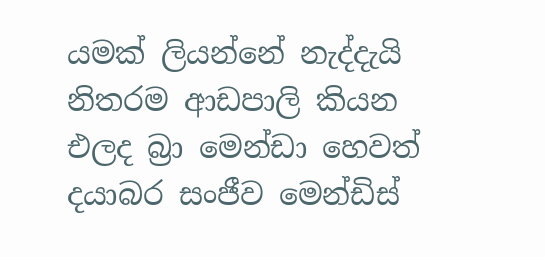යමක් ලියන්නේ නැද්දැයි නිතරම ආඩපාලි කියන එලද බ්‍රා මෙන්ඩා හෙවත් දයාබර සංජීව මෙන්ඩිස්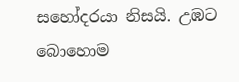සහෝදරයා නිසයි. උඹට බොහොම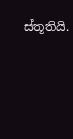ස්තූතියි.